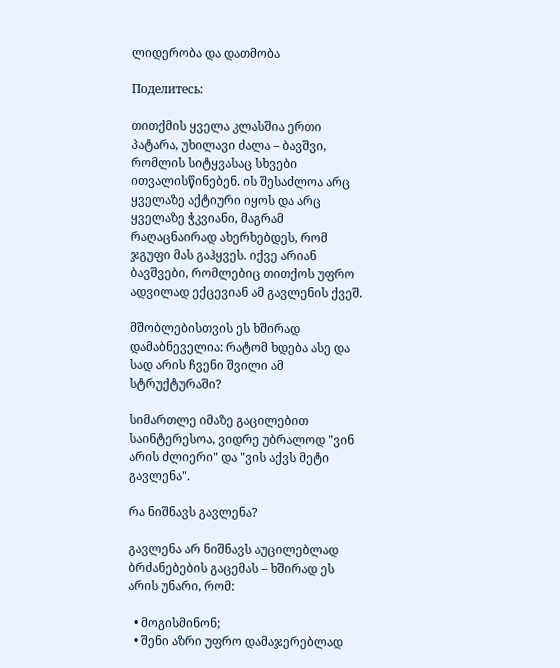ლიდერობა და დათმობა

Поделитесь:

თითქმის ყველა კლასშია ერთი პატარა, უხილავი ძალა – ბავშვი, რომლის სიტყვასაც სხვები ითვალისწინებენ. ის შესაძლოა არც ყველაზე აქტიური იყოს და არც ყველაზე ჭკვიანი, მაგრამ რაღაცნაირად ახერხებდეს, რომ ჯგუფი მას გაჰყვეს. იქვე არიან ბავშვები, რომლებიც თითქოს უფრო ადვილად ექცევიან ამ გავლენის ქვეშ.

მშობლებისთვის ეს ხშირად დამაბნეველია: რატომ ხდება ასე და სად არის ჩვენი შვილი ამ სტრუქტურაში?

სიმართლე იმაზე გაცილებით საინტერესოა, ვიდრე უბრალოდ "ვინ არის ძლიერი" და "ვის აქვს მეტი გავლენა".

რა ნიშნავს გავლენა?

გავლენა არ ნიშნავს აუცილებლად ბრძანებების გაცემას – ხშირად ეს არის უნარი, რომ:

  • მოგისმინონ;
  • შენი აზრი უფრო დამაჯერებლად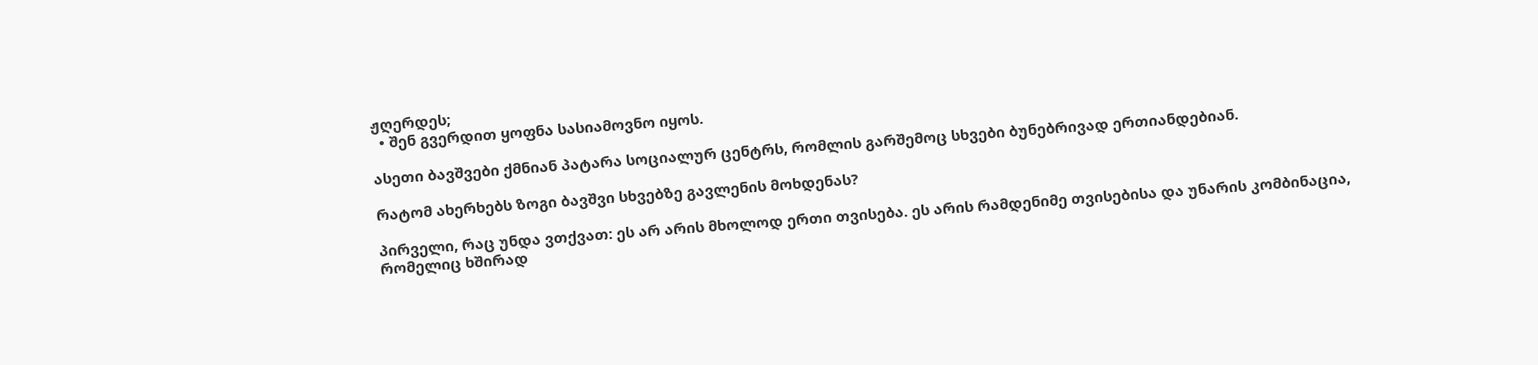ჟღერდეს;
  • შენ გვერდით ყოფნა სასიამოვნო იყოს.

ასეთი ბავშვები ქმნიან პატარა სოციალურ ცენტრს, რომლის გარშემოც სხვები ბუნებრივად ერთიანდებიან.

რატომ ახერხებს ზოგი ბავშვი სხვებზე გავლენის მოხდენას?

პირველი, რაც უნდა ვთქვათ: ეს არ არის მხოლოდ ერთი თვისება. ეს არის რამდენიმე თვისებისა და უნარის კომბინაცია, რომელიც ხშირად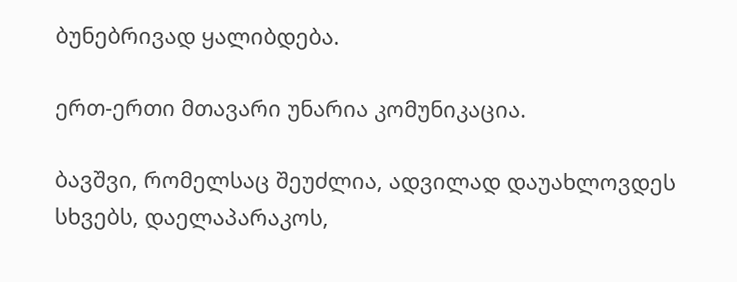ბუნებრივად ყალიბდება.

ერთ-ერთი მთავარი უნარია კომუნიკაცია.

ბავშვი, რომელსაც შეუძლია, ადვილად დაუახლოვდეს სხვებს, დაელაპარაკოს,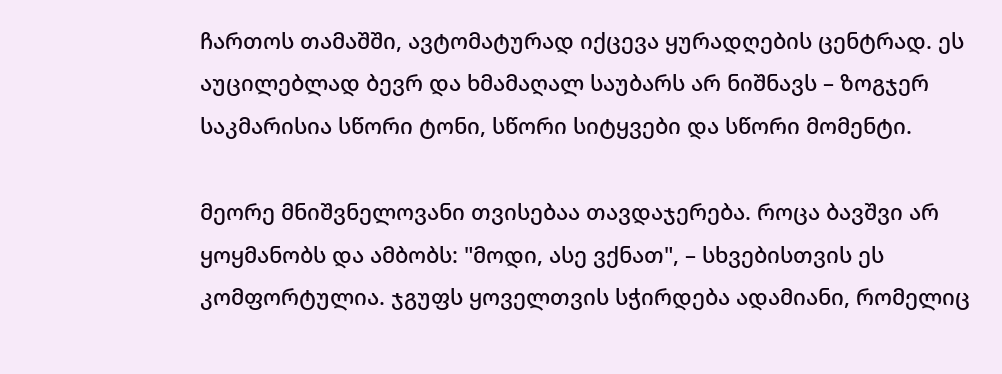ჩართოს თამაშში, ავტომატურად იქცევა ყურადღების ცენტრად. ეს აუცილებლად ბევრ და ხმამაღალ საუბარს არ ნიშნავს – ზოგჯერ საკმარისია სწორი ტონი, სწორი სიტყვები და სწორი მომენტი.

მეორე მნიშვნელოვანი თვისებაა თავდაჯერება. როცა ბავშვი არ ყოყმანობს და ამბობს: "მოდი, ასე ვქნათ", – სხვებისთვის ეს კომფორტულია. ჯგუფს ყოველთვის სჭირდება ადამიანი, რომელიც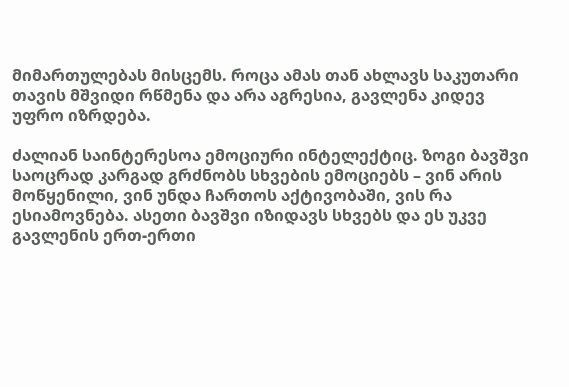მიმართულებას მისცემს. როცა ამას თან ახლავს საკუთარი თავის მშვიდი რწმენა და არა აგრესია, გავლენა კიდევ უფრო იზრდება.

ძალიან საინტერესოა ემოციური ინტელექტიც. ზოგი ბავშვი საოცრად კარგად გრძნობს სხვების ემოციებს – ვინ არის მოწყენილი, ვინ უნდა ჩართოს აქტივობაში, ვის რა ესიამოვნება. ასეთი ბავშვი იზიდავს სხვებს და ეს უკვე გავლენის ერთ-ერთი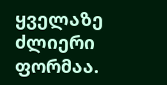ყველაზე ძლიერი ფორმაა.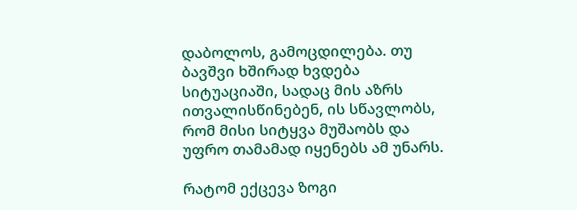დაბოლოს, გამოცდილება. თუ ბავშვი ხშირად ხვდება სიტუაციაში, სადაც მის აზრს ითვალისწინებენ, ის სწავლობს, რომ მისი სიტყვა მუშაობს და უფრო თამამად იყენებს ამ უნარს.

რატომ ექცევა ზოგი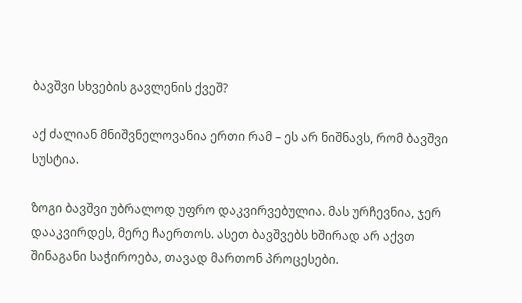ბავშვი სხვების გავლენის ქვეშ?

აქ ძალიან მნიშვნელოვანია ერთი რამ – ეს არ ნიშნავს, რომ ბავშვი სუსტია.

ზოგი ბავშვი უბრალოდ უფრო დაკვირვებულია. მას ურჩევნია, ჯერ დააკვირდეს, მერე ჩაერთოს. ასეთ ბავშვებს ხშირად არ აქვთ შინაგანი საჭიროება, თავად მართონ პროცესები.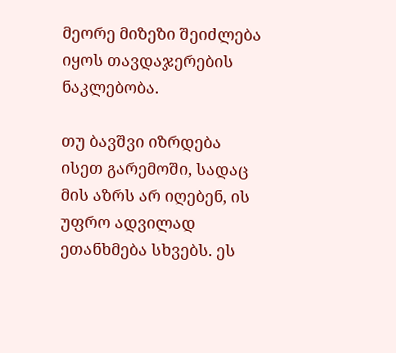მეორე მიზეზი შეიძლება იყოს თავდაჯერების ნაკლებობა.

თუ ბავშვი იზრდება ისეთ გარემოში, სადაც მის აზრს არ იღებენ, ის უფრო ადვილად ეთანხმება სხვებს. ეს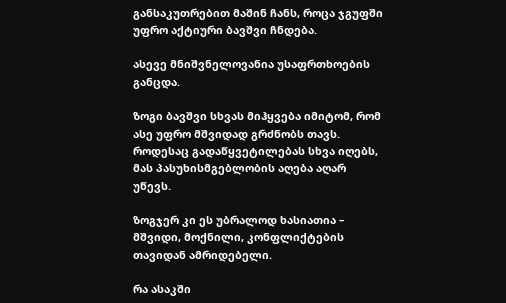განსაკუთრებით მაშინ ჩანს, როცა ჯგუფში უფრო აქტიური ბავშვი ჩნდება.

ასევე მნიშვნელოვანია უსაფრთხოების განცდა.

ზოგი ბავშვი სხვას მიჰყვება იმიტომ, რომ ასე უფრო მშვიდად გრძნობს თავს. როდესაც გადაწყვეტილებას სხვა იღებს, მას პასუხისმგებლობის აღება აღარ უწევს.

ზოგჯერ კი ეს უბრალოდ ხასიათია – მშვიდი, მოქნილი, კონფლიქტების თავიდან ამრიდებელი.

რა ასაკში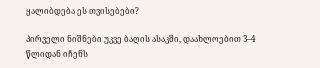ყალიბდება ეს თვისებები?

პირველი ნიშნები უკვე ბაღის ასაკში, დაახლოებით 3–4 წლიდან იჩენს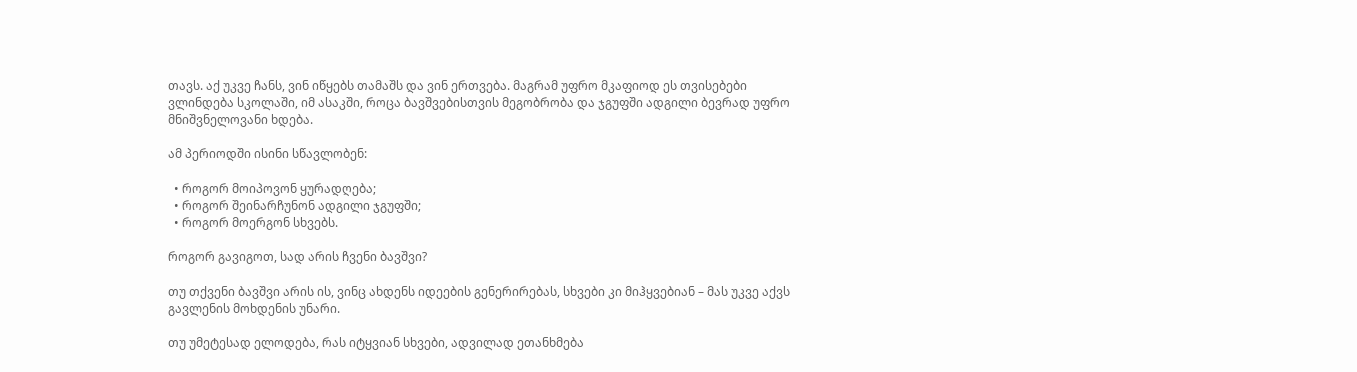თავს. აქ უკვე ჩანს, ვინ იწყებს თამაშს და ვინ ერთვება. მაგრამ უფრო მკაფიოდ ეს თვისებები ვლინდება სკოლაში, იმ ასაკში, როცა ბავშვებისთვის მეგობრობა და ჯგუფში ადგილი ბევრად უფრო მნიშვნელოვანი ხდება.

ამ პერიოდში ისინი სწავლობენ:

  • როგორ მოიპოვონ ყურადღება;
  • როგორ შეინარჩუნონ ადგილი ჯგუფში;
  • როგორ მოერგონ სხვებს.

როგორ გავიგოთ, სად არის ჩვენი ბავშვი?

თუ თქვენი ბავშვი არის ის, ვინც ახდენს იდეების გენერირებას, სხვები კი მიჰყვებიან – მას უკვე აქვს გავლენის მოხდენის უნარი.

თუ უმეტესად ელოდება, რას იტყვიან სხვები, ადვილად ეთანხმება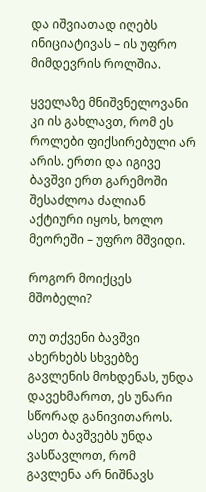და იშვიათად იღებს ინიციატივას – ის უფრო მიმდევრის როლშია.

ყველაზე მნიშვნელოვანი კი ის გახლავთ, რომ ეს როლები ფიქსირებული არ არის. ერთი და იგივე ბავშვი ერთ გარემოში შესაძლოა ძალიან აქტიური იყოს, ხოლო მეორეში – უფრო მშვიდი.

როგორ მოიქცეს მშობელი?

თუ თქვენი ბავშვი ახერხებს სხვებზე გავლენის მოხდენას, უნდა დავეხმაროთ, ეს უნარი სწორად განივითაროს. ასეთ ბავშვებს უნდა ვასწავლოთ, რომ გავლენა არ ნიშნავს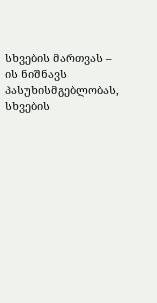სხვების მართვას – ის ნიშნავს პასუხისმგებლობას, სხვების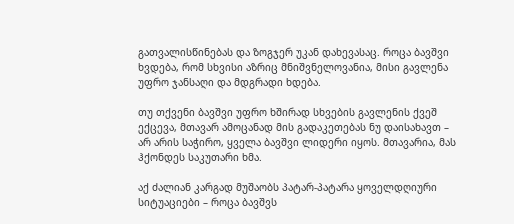გათვალისწინებას და ზოგჯერ უკან დახევასაც. როცა ბავშვი ხვდება, რომ სხვისი აზრიც მნიშვნელოვანია, მისი გავლენა უფრო ჯანსაღი და მდგრადი ხდება.

თუ თქვენი ბავშვი უფრო ხშირად სხვების გავლენის ქვეშ ექცევა, მთავარ ამოცანად მის გადაკეთებას ნუ დაისახავთ – არ არის საჭირო, ყველა ბავშვი ლიდერი იყოს. მთავარია, მას ჰქონდეს საკუთარი ხმა.

აქ ძალიან კარგად მუშაობს პატარ-პატარა ყოველდღიური სიტუაციები – როცა ბავშვს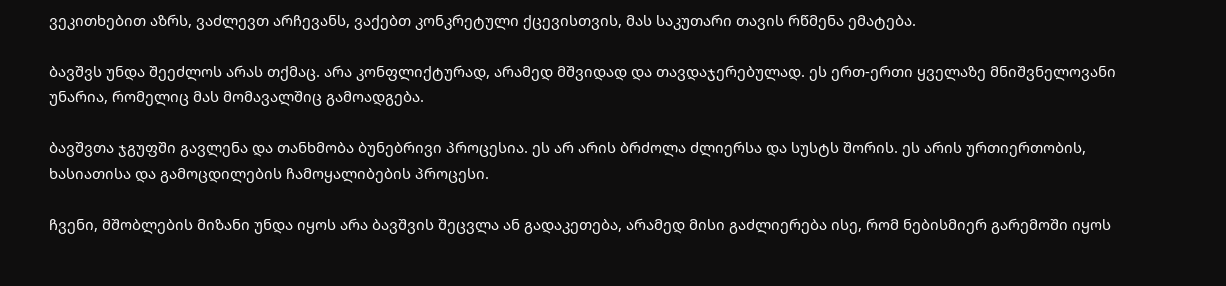ვეკითხებით აზრს, ვაძლევთ არჩევანს, ვაქებთ კონკრეტული ქცევისთვის, მას საკუთარი თავის რწმენა ემატება.

ბავშვს უნდა შეეძლოს არას თქმაც. არა კონფლიქტურად, არამედ მშვიდად და თავდაჯერებულად. ეს ერთ-ერთი ყველაზე მნიშვნელოვანი უნარია, რომელიც მას მომავალშიც გამოადგება.

ბავშვთა ჯგუფში გავლენა და თანხმობა ბუნებრივი პროცესია. ეს არ არის ბრძოლა ძლიერსა და სუსტს შორის. ეს არის ურთიერთობის, ხასიათისა და გამოცდილების ჩამოყალიბების პროცესი.

ჩვენი, მშობლების მიზანი უნდა იყოს არა ბავშვის შეცვლა ან გადაკეთება, არამედ მისი გაძლიერება ისე, რომ ნებისმიერ გარემოში იყოს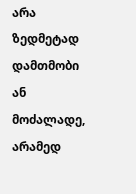არა ზედმეტად დამთმობი ან მოძალადე, არამედ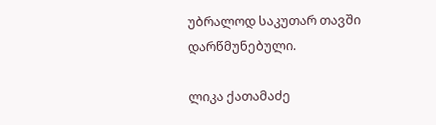უბრალოდ საკუთარ თავში დარწმუნებული.

ლიკა ქათამაძე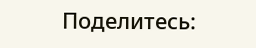Поделитесь: